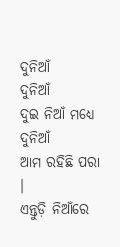ଦୁନିଆଁ
ଦୁନିଆଁ
ଦୁଇ ନିଆଁ ମଧ୍ଯେ ଦୁନିଆଁ
ଆମ ରହିଛି ପରା ।
ଏନ୍ତୁଡ଼ି ନିଆଁରେ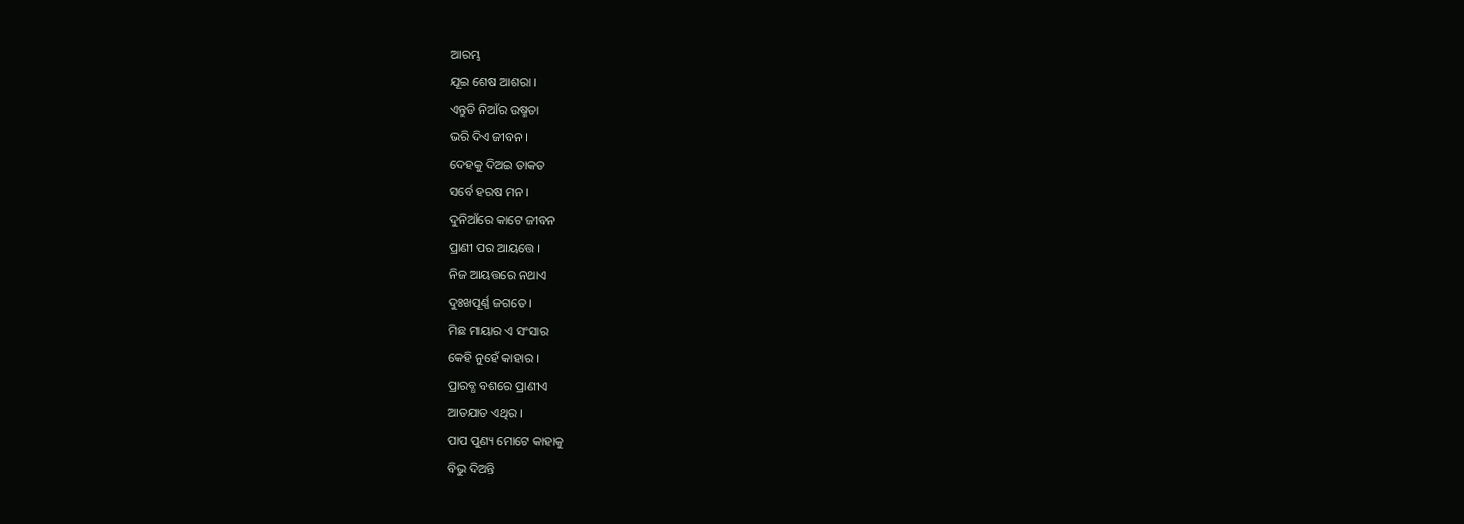ଆରମ୍ଭ
ଯୂଇ ଶେଷ ଆଶରା ।
ଏନ୍ତୁଡି ନିଆଁର ଉଷ୍ମତା
ଭରି ଦିଏ ଜୀବନ ।
ଦେହକୁ ଦିଅଇ ତାକତ
ସର୍ବେ ହରଷ ମନ ।
ଦୁନିଆଁରେ କାଟେ ଜୀବନ
ପ୍ରାଣୀ ପର ଆୟତ୍ତେ ।
ନିଜ ଆୟତ୍ତରେ ନଥାଏ
ଦୁଃଖପୂର୍ଣ୍ଣ ଜଗତେ ।
ମିଛ ମାୟାର ଏ ସଂସାର
କେହି ନୁହେଁ କାହାର ।
ପ୍ରାରବ୍ଧ ବଶରେ ପ୍ରାଣୀଏ
ଆତଯାତ ଏଥିର ।
ପାପ ପୁଣ୍ୟ ମୋଟେ କାହାକୁ
ବିଭୁ ଦିଅନ୍ତି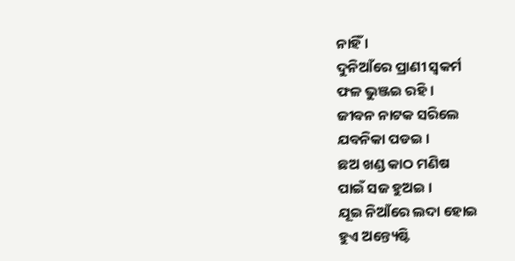ନାହିଁ ।
ଦୁନିଆଁରେ ପ୍ରାଣୀ ସ୍ୱକର୍ମ
ଫଳ ଭୁଞ୍ଜଇ ରହି ।
ଜୀବନ ନାଟକ ସରିଲେ
ଯବନିକା ପଡଇ ।
ଛଅ ଖଣ୍ଡ କାଠ ମଣିଷ
ପାଇଁ ସଜ ହୁଅଇ ।
ଯୂଇ ନିଆଁରେ ଲଦା ହୋଇ
ହୁଏ ଅନ୍ତ୍ୟେଷ୍ଟି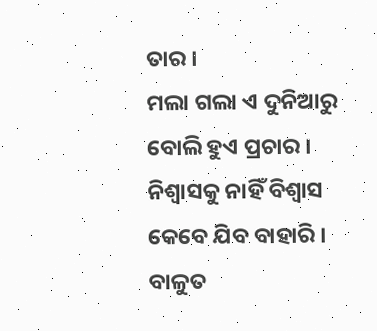ତାର ।
ମଲା ଗଲା ଏ ଦୁନିଆରୁ
ବୋଲି ହୁଏ ପ୍ରଚାର ।
ନିଶ୍ବାସକୁ ନାହିଁ ବିଶ୍ବାସ
କେବେ ଯିବ ବାହାରି ।
ବାଳୁତ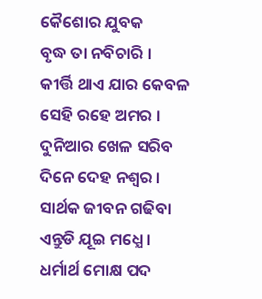କୈଶୋର ଯୁବକ
ବୃଦ୍ଧ ତା ନବିଚାରି ।
କୀର୍ତ୍ତି ଥାଏ ଯାର କେବଳ
ସେହି ରହେ ଅମର ।
ଦୁନିଆର ଖେଳ ସରିବ
ଦିନେ ଦେହ ନଶ୍ବର ।
ସାର୍ଥକ ଜୀବନ ଗଢିବା
ଏନ୍ତୁଡି ଯୂଇ ମଧ୍ଯେ ।
ଧର୍ମାର୍ଥ ମୋକ୍ଷ ପଦ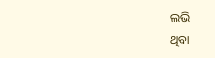ଲଭି
ଥିବା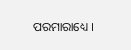ପରମାରାଧ୍ୟେ ।